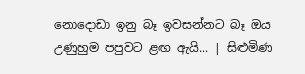නොදොඩා ඉනු බෑ ඉවසන්නට බෑ ඔය උණුහුම පපුවට ළඟ ඇයි... | සිළුමිණ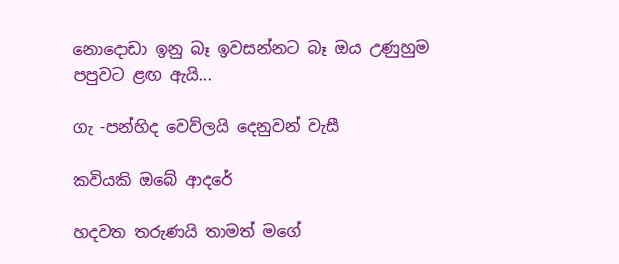නොදොඩා ඉනු බෑ ඉවසන්නට බෑ ඔය උණුහුම පපුවට ළඟ ඇයි...

ගැ -පන්හිද වෙව්ලයි දෙනුවන් වැසී

කවියකි ඔබේ ආදරේ

හදවත තරුණයි තාමත් මගේ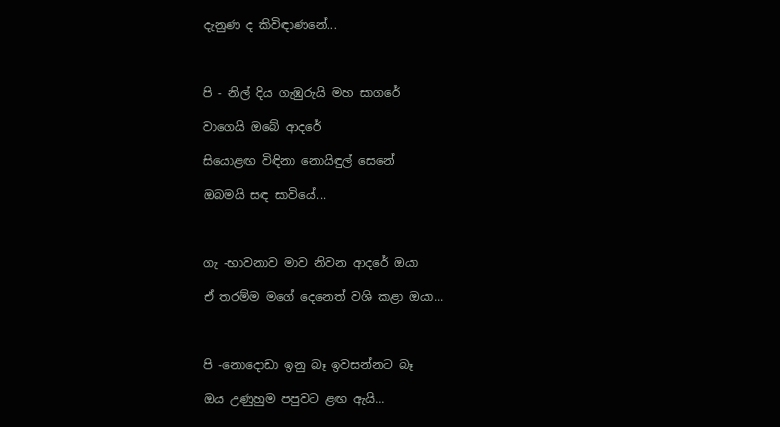දැනුණ ද කිවිඳාණනේ...



පි - නිල් දිය ගැඹුරුයි මහ සාගරේ

වාගෙයි ඔබේ ආදරේ

සියොළඟ විඳිනා නොයිඳුල් සෙනේ

ඔබමයි සඳ සාවියේ...



ගැ -භාවනාව මාව නිවන ආදරේ ඔයා

ඒ තරම්ම මගේ දෙනෙත් වශි කළා ඔයා...



පි -නොදොඩා ඉනු බෑ ඉවසන්නට බෑ

ඔය උණුහුම පපුවට ළඟ ඇයි...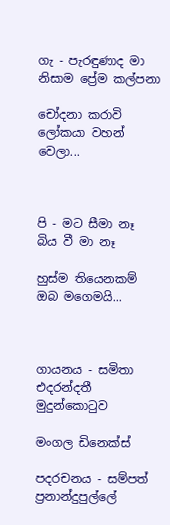ගැ - පැරඳුණාද මා නිසාම ප්‍රේම කල්පනා

චෝදනා කරාවි ලෝකයා වහන් වෙලා...



පි - මට සීමා නෑ බිය වී මා නෑ

හුස්ම තියෙනකම් ඔබ මගෙමයි...



ගායනය - සමිතා එදරන්දතී මුදුන්කොටුව

මංගල ඩිනෙක්ස්

පදරචනය - සම්පත් ප්‍රනාන්දුපුල්ලේ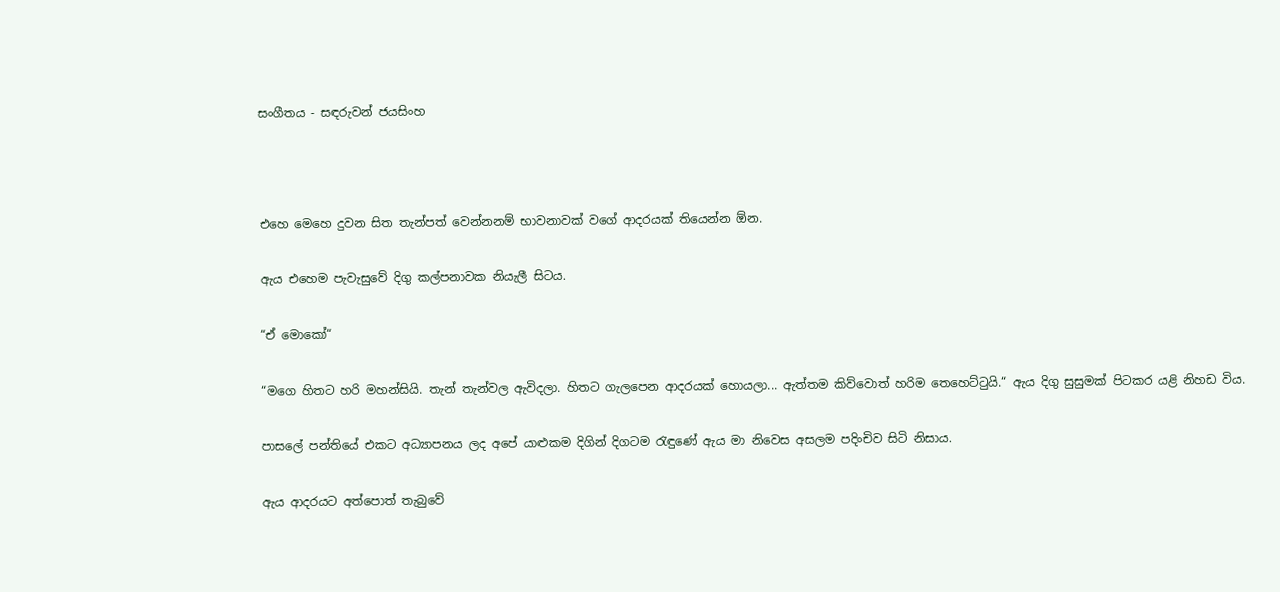සංගීතය - සඳරුවන් ජයසිංහ



එහෙ මෙහෙ දුවන සිත තැන්පත් වෙන්නනම් භාවනාවක් වගේ ආදරයක් තියෙන්න ඕන.

ඇය එහෙම පැවැසුවේ දිගු කල්පනාවක නියැලී සිටය.

“ඒ මොකෝ“

“මගෙ හිතට හරි මහන්සියි. තැන් තැන්වල ඇවිදලා. හිතට ගැලපෙන ආදරයක් හොයලා... ඇත්තම කිව්වොත් හරිම තෙහෙට්ටුයි.“ ඇය දිගු සුසුමක් පිටකර යළි නිහඩ විය.

පාසලේ පන්තියේ එකට අධ්‍යාපනය ලද අපේ යාළුකම දිගින් දිගටම රැඳුණේ ඇය මා නිවෙස අසලම පදිංචිව සිටි නිසාය.

ඇය ආදරයට අත්පොත් තැබුවේ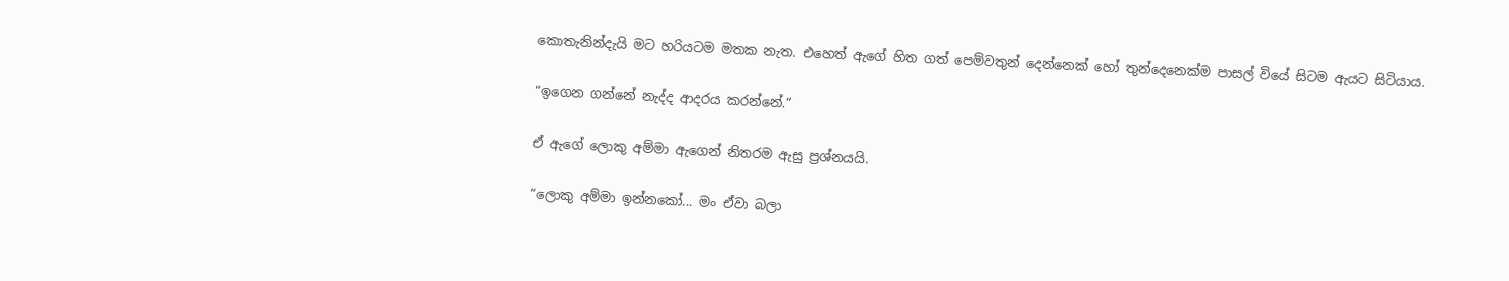කොතැනින්දැයි මට හරියටම මතක නැත. එහෙත් ඇගේ හිත ගත් පෙම්වතුන් දෙන්නෙක් හෝ තුන්දෙනෙක්ම පාසල් වියේ සිටම ඇයට සිටියාය.

“ඉගෙන ගන්නේ නැද්ද ආදරය කරන්නේ.“

ඒ ඇගේ ලොකු අම්මා ඇගෙන් නිතරම ඇසු ප්‍රශ්නයයි.

“ලොකු අම්මා ඉන්නකෝ... මං ඒවා බලා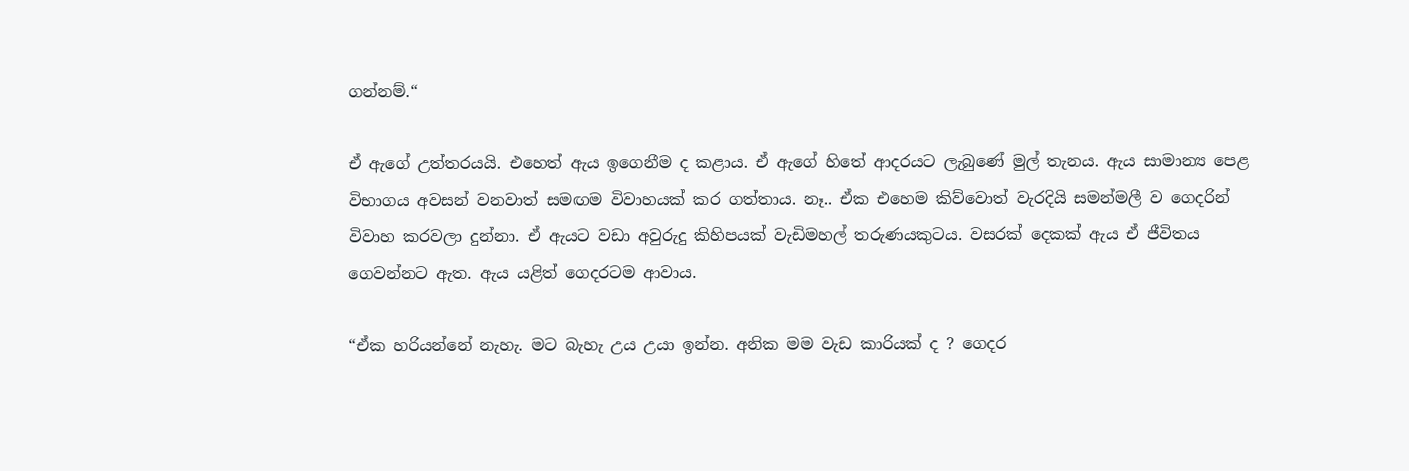ගන්නම්.“

ඒ ඇගේ උත්තරයයි. එහෙත් ඇය ඉගෙනීම ද කළාය. ඒ ඇගේ හිතේ ආදරයට ලැබුණේ මුල් තැනය. ඇය සාමාන්‍ය පෙළ විභාගය අවසන් වනවාත් සමඟම විවාහයක් කර ගත්තාය. නෑ.. ඒක එහෙම කිව්වොත් වැරදියි සමන්මලී ව ගෙදරින් විවාහ කරවලා දුන්නා. ඒ ඇයට වඩා අවුරුදු කිහිපයක් වැඩිමහල් තරුණයකුටය. වසරක් දෙකක් ඇය ඒ ජීවිතය ගෙවන්නට ඇත. ඇය යළිත් ගෙදරටම ආවාය.

“ඒක හරියන්නේ නැහැ. මට බැහැ උය උයා ඉන්න. අනික මම වැඩ කාරියක් ද ? ගෙදර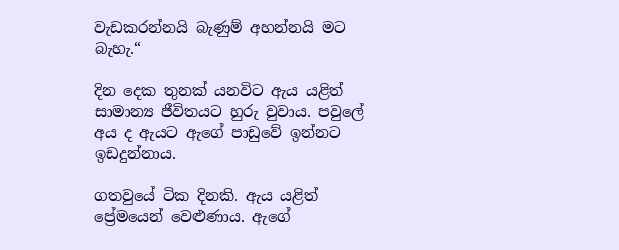වැඩකරන්නයි බැණුම් අහන්නයි මට බැහැ.“

දින දෙක තුනක් යනවිට ඇය යළිත් සාමාන්‍ය ජීවිතයට හුරු වුවාය. පවුලේ අය ද ඇයට ඇගේ පාඩුවේ ඉන්නට ඉඩදුන්නාය.

ගතවුයේ ටික දිනකි. ඇය යළිත් ප්‍රේමයෙන් වෙළුණාය. ඇගේ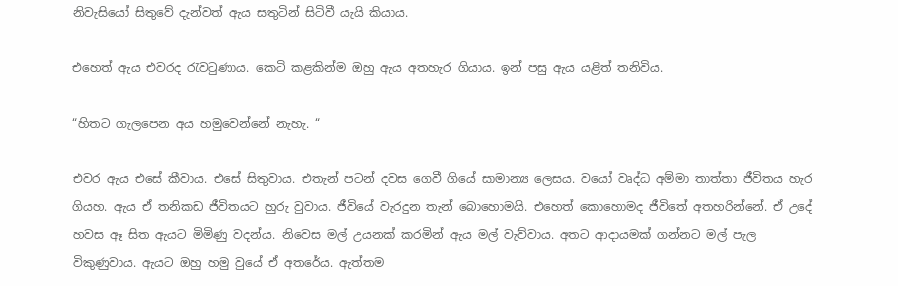නිවැසියෝ සිතුවේ දැන්වත් ඇය සතුටින් සිටිවී යැයි කියාය.

එහෙත් ඇය එවරද රැවටුණාය. කෙටි කළකින්ම ඔහු ඇය අතහැර ගියාය. ඉන් පසු ඇය යළිත් තනිවිය.

“හිතට ගැලපෙන අය හමුවෙන්නේ නැහැ. “

එවර ඇය එසේ කීවාය. එසේ සිතුවාය. එතැන් පටන් දවස ගෙවී ගියේ සාමාන්‍ය ලෙසය. වයෝ වෘද්ධ අම්මා තාත්තා ජීවිතය හැර ගියහ. ඇය ඒ තනිකඩ ජීවිතයට හුරු වුවාය. ජීවියේ වැරදුන තැන් බොහොමයි. එහෙත් කොහොමද ජීවිතේ අතහරින්නේ. ඒ උදේ හවස ඈ සිත ඇයට මිමිණු වදන්ය. නිවෙස මල් උයනක් කරමින් ඇය මල් වැව්වාය. අතට ආදායමක් ගන්නට මල් පැල විකුණුවාය. ඇයට ඔහු හමු වුයේ ඒ අතරේය. ඇත්තම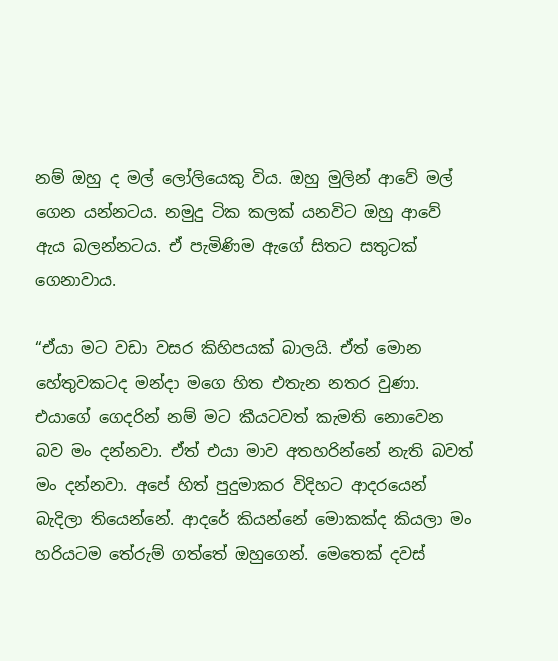නම් ඔහු ද මල් ලෝලියෙකු විය. ඔහු මුලින් ආවේ මල් ගෙන යන්නටය. නමුදු ටික කලක් යනවිට ඔහු ආවේ ඇය බලන්නටය. ඒ පැමිණිම ඇගේ සිතට සතුටක් ගෙනාවාය.

“ඒයා මට වඩා වසර කිහිපයක් බාලයි. ඒත් මොන හේතුවකටද මන්දා මගෙ හිත එතැන නතර වුණා. එයාගේ ගෙදරින් නම් මට කීයටවත් කැමති නොවෙන බව මං දන්නවා. ඒත් එයා මාව අතහරින්නේ නැති බවත් මං දන්නවා. අපේ හිත් පුදුමාකර විදිහට ආදරයෙන් බැදිලා තියෙන්නේ. ආදරේ කියන්නේ මොකක්ද කියලා මං හරියටම තේරුම් ගත්තේ ඔහුගෙන්. මෙතෙක් දවස්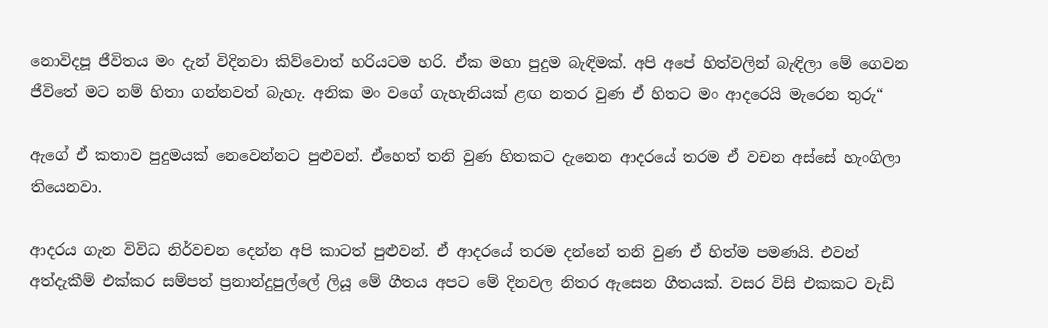නොවිදපූ ජීවිතය මං දැන් විදිනවා කිව්වොත් හරියටම හරි. ඒක මහා පුදුම බැඳිමක්. අපි අපේ හිත්වලින් බැඳිලා මේ ගෙවන ජීවිතේ මට නම් හිතා ගන්නවත් බැහැ. අනික මං වගේ ගැහැනියක් ළඟ නතර වුණ ඒ හිතට මං ආදරෙයි මැරෙන තුරු“

ඇගේ ඒ කතාව පුදුමයක් නෙවෙන්නට පුළුවන්. ඒහෙත් තනි වුණ හිතකට දැනෙන ආදරයේ තරම ඒ වචන අස්සේ හැංගිලා තියෙනවා.

ආදරය ගැන විවිධ නිර්වචන දෙන්න අපි කාටත් පුළුවන්. ඒ ආදරයේ තරම දන්නේ තනි වුණ ඒ හිත්ම පමණයි. එවන් අත්දැකීම් එක්කර සම්පත් ප්‍රනාන්දුපුල්ලේ ලියූ මේ ගීතය අපට මේ දිනවල නිතර ඇසෙන ගීතයක්. වසර විසි එකකට වැඩි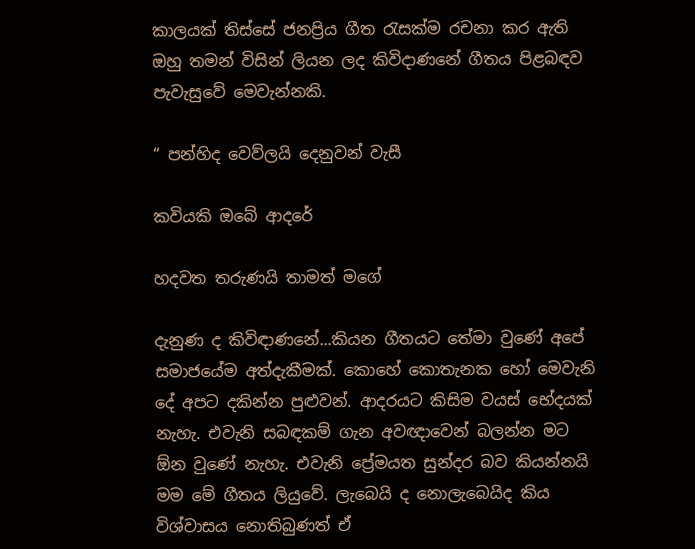කාලයක් තිස්සේ ජනප්‍රිය ගීත රැසක්ම රචනා කර ඇති ඔහු තමන් විසින් ලියන ලද කිවිදාණනේ ගීතය පිළබඳව පැවැසුවේ මෙවැන්නකි.

“ පන්හිද වෙව්ලයි දෙනුවන් වැසී

කවියකි ඔබේ ආදරේ

හදවත තරුණයි තාමත් මගේ

දැනුණ ද කිවිඳාණනේ...කියන ගීතයට තේමා වුණේ අපේ සමාජයේම අත්දැකීමක්. කොහේ කොතැනක හෝ මෙවැනි දේ අපට දකින්න පුළුවන්. ආදරයට කිසිම වයස් භේදයක් නැහැ. එවැනි සබඳකම් ගැන අවඥාවෙන් බලන්න මට ඕන වුණේ නැහැ. එවැනි ප්‍රේමයත සුන්දර බව කියන්නයි මම මේ ගීතය ලියුවේ. ලැබෙයි ද නොලැබෙයිද කිය විශ්වාසය නොතිබුණත් ඒ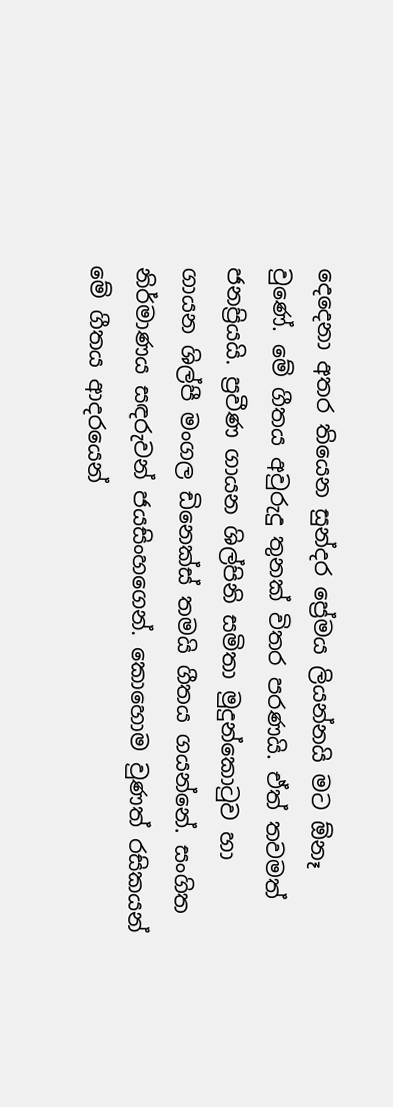දෙදෙනා අතර තියෙන සුන්දර ප්‍රේමය ලියන්නයි මට ඕනෑ වුණේ. මේ ගීතය අවුරුදු තුනක් විතර පරණයි. ඒත් තවමත් ජනප්‍රියයි. ප්‍රවීණ ගායන ශිල්පිනි සමිතා මුදුන්කොටුව හා ගායන ශිල්පී මංගල ඩිනෙක්ස් තමයි ගීතය ගයන්නේ. සංගිත නිර්මාණය සඳරුවන් ජයසිංහගෙන්. කොහොම වුණත් රසිකයන් මේ ගීතය ආදරයෙන්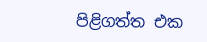පිළිගත්ත එක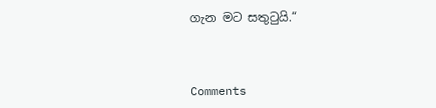ගැන මට සතුටුයි.“



Comments